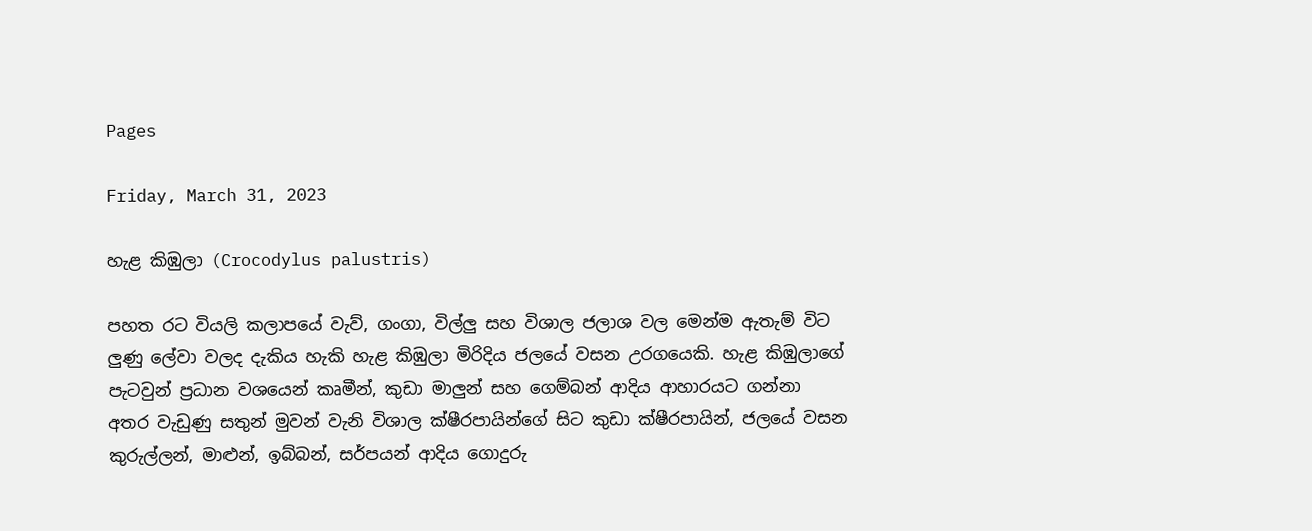Pages

Friday, March 31, 2023

හැළ කිඹුලා (Crocodylus palustris)

පහත රට වියලි කලාපයේ වැව්, ගංගා, විල්ලු සහ විශාල ජලාශ වල මෙන්ම ඇතැම් විට ලුණු ලේවා වලද දැකිය හැකි හැළ කිඹුලා මිරිදිය ජලයේ වසන උරගයෙකි. හැළ කිඹුලාගේ පැටවුන් ප්‍රධාන වශයෙන් කෘමීන්, කුඩා මාලුන් සහ ගෙම්බන් ආදිය ආහාරයට ගන්නා අතර වැඩුණු සතුන් මුවන් වැනි විශාල ක්ෂීරපායින්ගේ සිට කුඩා ක්ෂීරපායින්, ජලයේ වසන කුරුල්ලන්, මාළුන්, ඉබ්බන්, සර්පයන් ආදිය ගොදුරු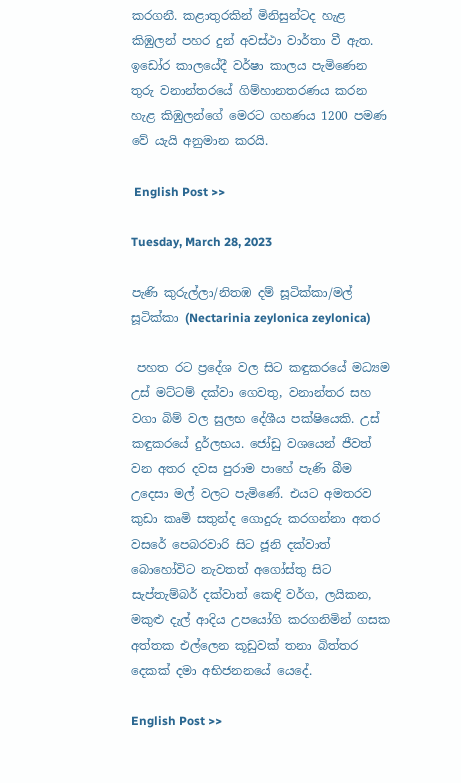කරගනී. කළාතුරකින් මිනිසුන්ටද හැළ කිඹුලන් පහර දුන් අවස්ථා වාර්තා වී ඇත. ඉඩෝර කාලයේදී වර්ෂා කාලය පැමිණෙන තුරු වනාන්තරයේ ගිම්හානතරණය කරන හැළ කිඹුලන්ගේ මෙරට ගහණය 1200 පමණ වේ යැයි අනුමාන කරයි.

 English Post >>

Tuesday, March 28, 2023

පැණි කුරුල්ලා/නිතඹ දම් සූටික්කා/මල් සූටික්කා (Nectarinia zeylonica zeylonica)

 පහත රට ප්‍රදේශ වල සිට කඳුකරයේ මධ්‍යම උස් මට්ටම් දක්වා ගෙවතු, වනාන්තර සහ වගා බිම් වල සුලභ දේශීය පක්ෂියෙකි. උස් කඳුකරයේ දුර්ලභය. ජෝඩු වශයෙන් ජීවත් වන අතර දවස පුරාම පාහේ පැණි බීම උදෙසා මල් වලට පැමිණේ. එයට අමතරව කුඩා කෘමි සතුන්ද ගොදුරු කරගන්නා අතර වසරේ පෙබරවාරි සිට ජූනි දක්වාත් බොහෝවිට නැවතත් අගෝස්තු සිට සැප්තැම්බර් දක්වාත් කෙඳි වර්ග, ලයිකන, මකුළු දැල් ආදිය උපයෝගි කරගනිමින් ගසක අත්තක එල්ලෙන කූඩුවක් තනා බිත්තර දෙකක් දමා අභිජනනයේ යෙදේ.

English Post >>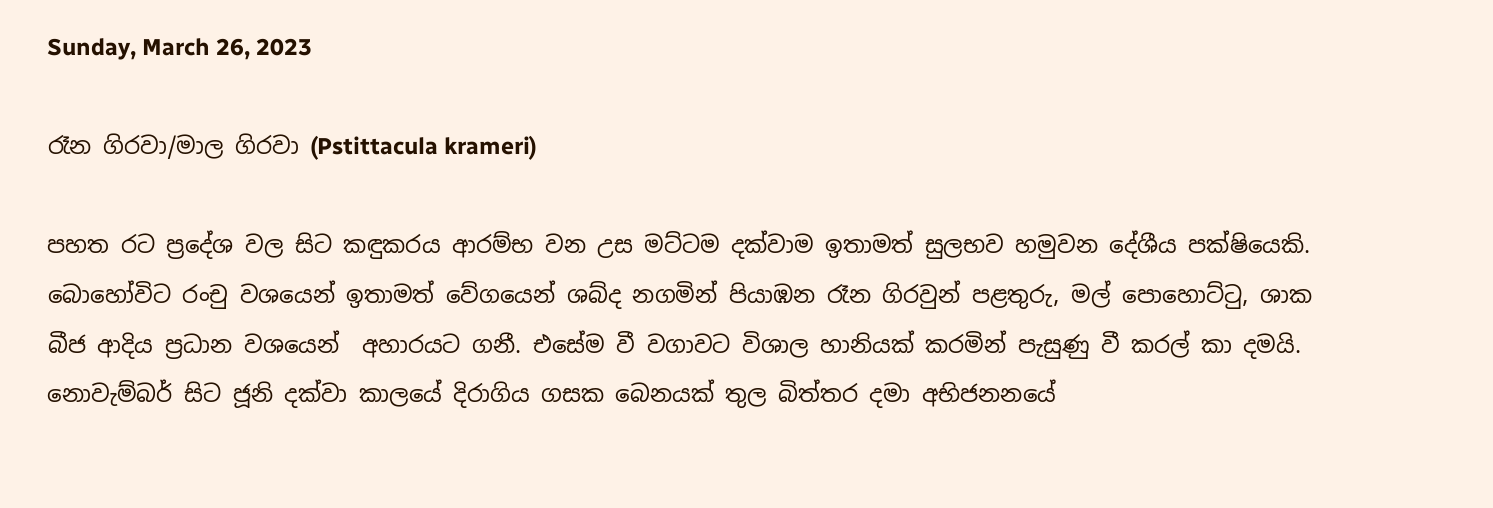Sunday, March 26, 2023

රෑන ගිරවා/මාල ගිරවා (Pstittacula krameri)

පහත රට ප්‍රදේශ වල සිට කඳුකරය ආරම්භ වන උස මට්ටම දක්වාම ඉතාමත් සුලභව හමුවන දේශීය පක්ෂියෙකි. බොහෝවිට රංචු වශයෙන් ඉතාමත් වේගයෙන් ශබ්ද නගමින් පියාඹන රෑන ගිරවුන් පළතුරු, මල් පොහොට්ටු, ශාක බීජ ආදිය ප්‍රධාන වශයෙන්  අහාරයට ගනී. එසේම වී වගාවට විශාල හානියක් කරමින් පැසුණු වී කරල් කා දමයි. නොවැම්බර් සිට ජූනි දක්වා කාලයේ දිරාගිය ගසක බෙනයක් තුල බිත්තර දමා අභිජනනයේ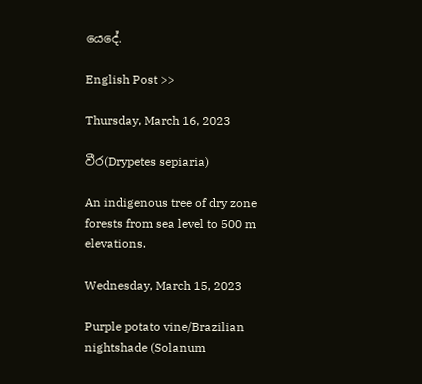යෙදේ.

English Post >>

Thursday, March 16, 2023

වීර(Drypetes sepiaria)

An indigenous tree of dry zone forests from sea level to 500 m elevations.

Wednesday, March 15, 2023

Purple potato vine/Brazilian nightshade (Solanum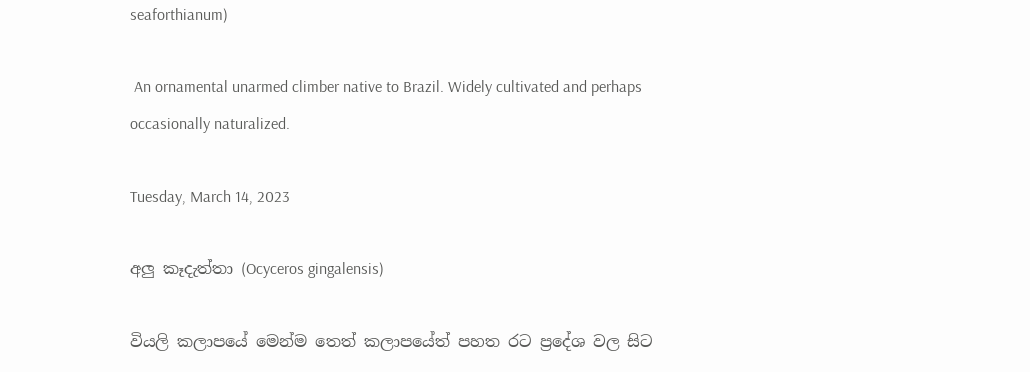seaforthianum)

 An ornamental unarmed climber native to Brazil. Widely cultivated and perhaps occasionally naturalized.

Tuesday, March 14, 2023

අලු කෑදැත්තා (Ocyceros gingalensis)

වියලි කලාපයේ මෙන්ම තෙත් කලාපයේත් පහත රට ප්‍රදේශ වල සිට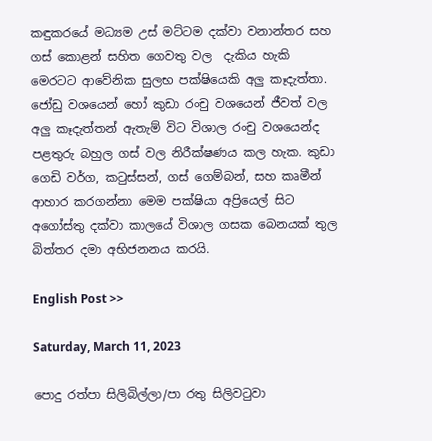කඳුකරයේ මධ්‍යම උස් මට්ටම දක්වා වනාන්තර සහ ගස් කොළන් සහිත ගෙවතු වල  දැකිය හැකි මෙරටට ආවේනික සුලභ පක්ෂියෙකි අලු කෑදැත්තා. ජෝඩු වශයෙන් හෝ කුඩා රංචු වශයෙන් ජීවත් වල අලු කෑදැත්තන් ඇතැම් විට විශාල රංචු වශයෙන්ද පළතුරු බහුල ගස් වල නිරීක්ෂණය කල හැක. කුඩා ගෙඩි වර්ග, කටුස්සන්, ගස් ගෙම්බන්, සහ කෘමීන් ආහාර කරගන්නා මෙම පක්ෂියා අප්‍රියෙල් සිට අගෝස්තු දක්වා කාලයේ විශාල ගසක බෙනයක් තුල බිත්තර දමා අභිජනනය කරයි.

English Post >>

Saturday, March 11, 2023

පොදු රත්පා සිලිබිල්ලා/පා රතු සිලිවටුවා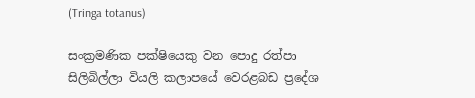(Tringa totanus)

සංක්‍රමණික පක්ෂියෙකු වන පොදු රත්පා සිලිබිල්ලා වියලි කලාපයේ වෙරළබඩ ප්‍රදේශ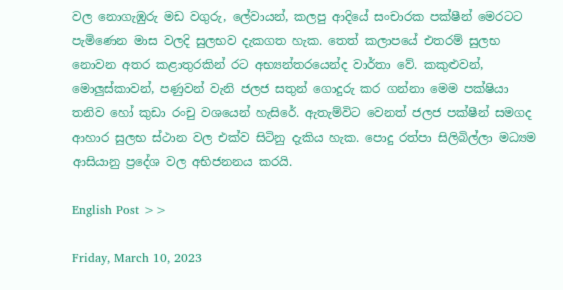වල නොගැඹුරු මඩ වගුරු, ලේවායන්, කලපු ආදියේ සංචාරක පක්ෂීන් මෙරටට පැමිණෙන මාස වලදි සුලභව දැකගත හැක. තෙත් කලාපයේ එතරම් සුලභ නොවන අතර කළාතුරකින් රට අභ්‍යන්තරයෙන්ද වාර්තා වේ. කකුළුවන්, මොලුස්කාවන්, පණුවන් වැනි ජලජ සතුන් ගොදුරු කර ගන්නා මෙම පක්ෂියා තනිව හෝ කුඩා රංචු වශයෙන් හැසිරේ. ඇතැම්විට වෙනත් ජලජ පක්ෂීන් සමගද ආහාර සුලභ ස්ථාන වල එක්ව සිටිනු දැකිය හැක. පොදු රත්පා සිලිබිල්ලා මධ්‍යම ආසියානු ප්‍රදේශ වල අභිජනනය කරයි.

English Post >>

Friday, March 10, 2023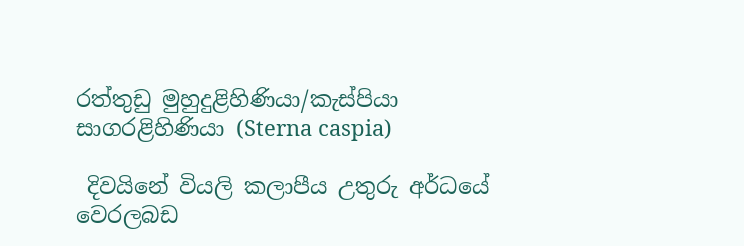රත්තුඩු මුහුදුළිහිණියා/කැස්පියා සාගරළිහිණියා (Sterna caspia)

 දිවයිනේ වියලි කලාපීය උතුරු අර්ධයේ වෙරලබඩ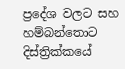ප්‍රදේශ වලට සහ හම්බන්තොට දිස්ත්‍රික්කයේ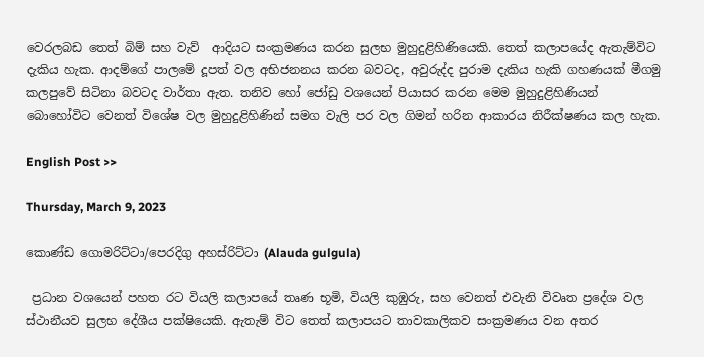වෙරලබඩ තෙත් බිම් සහ වැව්  ආදියට සංක්‍රමණය කරන සුලභ මුහුදුළිහිණියෙකි. තෙත් කලාපයේද ඇතැම්විට දැකිය හැක. ආදම්ගේ පාලමේ දූපත් වල අභිජනනය කරන බවටද, අවුරුද්ද පුරාම දැකිය හැකි ගහණයක් මීගමු කලපුවේ සිටිනා බවටද වාර්තා ඇත. තනිව හෝ ජෝඩු වශයෙන් පියාසර කරන මෙම මුහුදුළිහිණියන් බොහෝවිට වෙනත් විශේෂ වල මුහුදුළිහිණින් සමග වැලි පර වල ගිමන් හරින ආකාරය නිරීක්ෂණය කල හැක.

English Post >>

Thursday, March 9, 2023

කොණ්ඩ ගොමරිට්ටා/පෙරදිගු අහස්රිට්ටා (Alauda gulgula)

 ප්‍රධාන වශයෙන් පහත රට වියලි කලාපයේ තෘණ භූමි, වියලි කුඹුරු, සහ වෙනත් එවැනි විවෘත ප්‍රදේශ වල ස්ථානීයව සුලභ දේශීය පක්ෂියෙකි. ඇතැම් විට තෙත් කලාපයට තාවකාලිකව සංක්‍රමණය වන අතර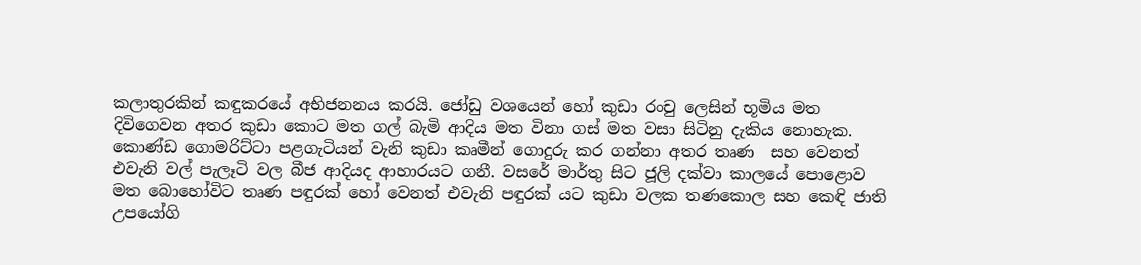කලාතුරකින් කඳුකරයේ අභිජනනය කරයි. ජෝඩු වශයෙන් හෝ කුඩා රංචු ලෙසින් භූමිය මත දිවිගෙවන අතර කුඩා කොට මත ගල් බැමි ආදිය මත විනා ගස් මත වසා සිටිනු දැකිය නොහැක. කොණ්ඩ ගොමරිට්ටා පළගැටියන් වැනි කුඩා කෘමීන් ගොදුරු කර ගන්නා අතර තෘණ  සහ වෙනත් එවැනි වල් පැලෑටි වල බීජ ආදියද ආහාරයට ගනී. වසරේ මාර්තු සිට ජූලි දක්වා කාලයේ පොළොව මත බොහෝවිට තෘණ පඳුරක් හෝ වෙනත් එවැනි පඳුරක් යට කුඩා වලක තණකොල සහ කෙඳි ජාති උපයෝගි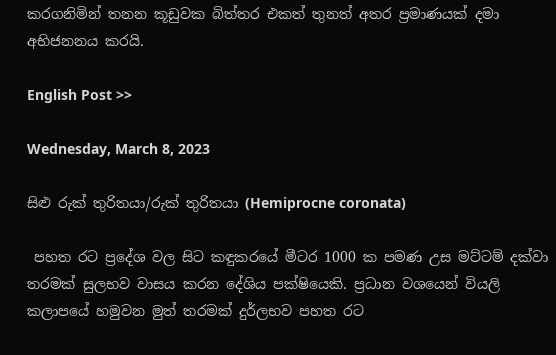කරගනිමින් තනන කූඩුවක බිත්තර එකත් තුනත් අතර ප්‍රමාණයක් දමා අභිජනනය කරයි.

English Post >>

Wednesday, March 8, 2023

සිළු රුක් තුරිතයා/රුක් තුරිතයා (Hemiprocne coronata)

 පහත රට ප්‍රදේශ වල සිට කඳුකරයේ මීටර 1000 ක පමණ උස මට්ටම් දක්වා තරමක් සුලභව වාසය කරන දේශිය පක්ෂියෙකි. ප්‍රධාන වශයෙන් වියලි කලාපයේ හමුවන මුත් තරමක් දුර්ලභව පහත රට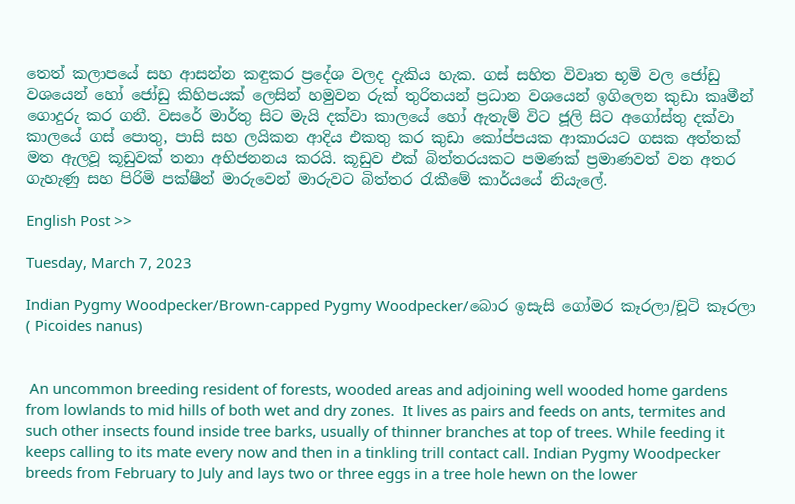තෙත් කලාපයේ සහ ආසන්න කඳුකර ප්‍රදේශ වලද දැකිය හැක. ගස් සහිත විවෘත භූමි වල ජෝඩු වශයෙන් හෝ ජෝඩු කිහිපයක් ලෙසින් හමුවන රුක් තුරිතයන් ප්‍රධාන වශයෙන් ඉගිලෙන කුඩා කෘමීන් ගොදුරු කර ගනී. වසරේ මාර්තු සිට මැයි දක්වා කාලයේ හෝ ඇතැම් විට ජූලි සිට අගෝස්තු දක්වා කාලයේ ගස් පොතු, පාසි සහ ලයිකන ආදිය එකතු කර කුඩා කෝප්පයක ආකාරයට ගසක අත්තක් මත ඇලවූ කූඩුවක් තනා අභිජනනය කරයි. කූඩුව එක් බිත්තරයකට පමණක් ප්‍රමාණවත් වන අතර ගැහැණු සහ පිරිමි පක්ෂීන් මාරුවෙන් මාරුවට බිත්තර රැකීමේ කාර්යයේ නියැලේ.

English Post >>

Tuesday, March 7, 2023

Indian Pygmy Woodpecker/Brown-capped Pygmy Woodpecker/බොර ඉසැසි ගෝමර කෑරලා/චූටි කෑරලා ( Picoides nanus)


 An uncommon breeding resident of forests, wooded areas and adjoining well wooded home gardens from lowlands to mid hills of both wet and dry zones.  It lives as pairs and feeds on ants, termites and such other insects found inside tree barks, usually of thinner branches at top of trees. While feeding it keeps calling to its mate every now and then in a tinkling trill contact call. Indian Pygmy Woodpecker breeds from February to July and lays two or three eggs in a tree hole hewn on the lower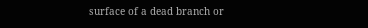surface of a dead branch or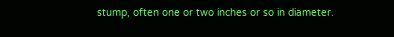stump, often one or two inches or so in diameter.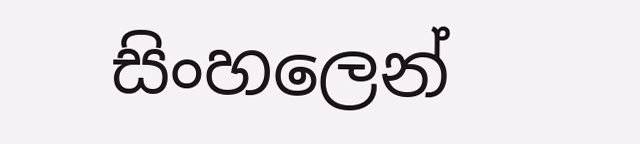සිංහලෙන්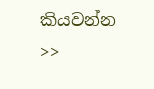කියවන්න >>